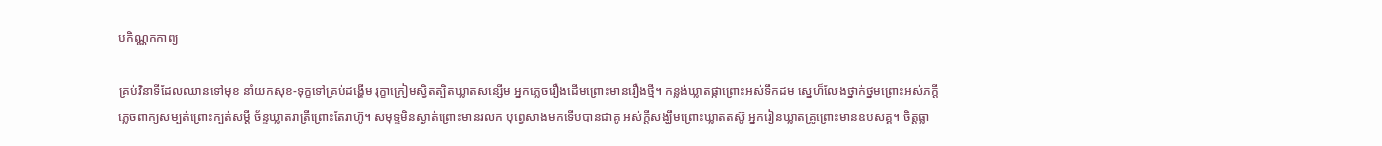បកិណ្ណកកាព្យ

គ្រប់វិនាទីដែលឈានទៅមុខ នាំយកសុខ-ទុក្ខទៅគ្រប់ដង្ហើម រុក្ខាក្រៀមស្វិតត្បិតឃ្លាតសន្សើម អ្នកភ្លេចរឿងដើមព្រោះមានរឿងថ្មី។ កន្លង់ឃ្លាតផ្កាព្រោះអស់ទឹកដម ស្នេហ៏លែងថ្នាក់ថ្នមព្រោះអស់ភក្តី ភ្លេចពាក្យសម្បត់ព្រោះក្បត់សម្តី ច័ន្ទឃ្លាតរាត្រីព្រោះតែរាហ៊ូ។ សមុទ្ទមិនស្ងាត់ព្រោះមានរលក បុព្វេសាងមកទើបបានជាគូ អស់ក្តីសង្ឃឹមព្រោះឃ្លាតតស៊ូ អ្នករៀនឃ្លាតគ្រូព្រោះមានឧបសគ្គ។ ចិត្តធ្លា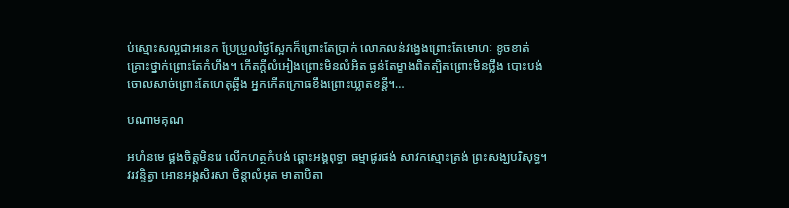ប់ស្មោះសល្អជាអនេក ប្រែប្រួលថ្ងៃស្អែកក៏ព្រោះតែប្រាក់ លោភលន់វង្វេងព្រោះតែមោហៈ ខូចខាត់គ្រោះថ្នាក់ព្រោះតែកំហឹង។ កើតក្តីលំអៀងព្រោះមិនលំអិត ធ្ងន់តែម្ខាងពិតត្បិតព្រោះមិនថ្លឹង បោះបង់ចោលសាច់ព្រោះតែហេតុឆ្អឹង អ្នកកើតក្រោធខឹងព្រោះឃ្លាតខន្តី។…

បណាមគុណ

អហំនមេ ផ្គងចិត្តមិនរេ លើកហត្ថកំបង់ ឆ្ពោះអង្គពុទ្ធា ធម្មាផូរផង់ សាវកស្មោះត្រង់ ព្រះសង្ឃបរិសុទ្ធ។ វរវន្ទិត្វា អោនអង្គសិរសា ចិន្តាលំអុត មាតាបិតា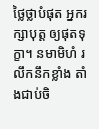ថ្លៃថ្លាបំផុត អ្នករក្សាបុត្ត ឲ្យផុតទុក្ខា។ នមាមិហំ រលឹកនឹកខ្លាំង តាំងជាប់ចិ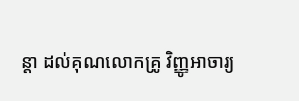ន្តា ដល់គុណលោកគ្រូ វិញ្ញូអាចារ្យ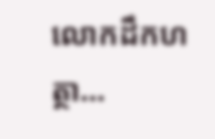លោកដឹកហត្ថា…